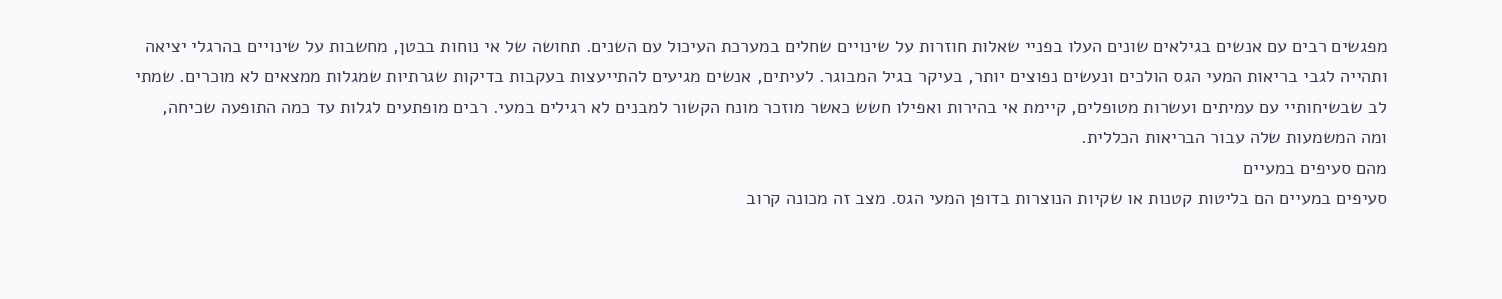מפגשים רבים עם אנשים בגילאים שונים העלו בפניי שאלות חוזרות על שינויים שחלים במערכת העיכול עם השנים. תחושה של אי נוחות בבטן, מחשבות על שינויים בהרגלי יציאה ותהייה לגבי בריאות המעי הגס הולכים ונעשים נפוצים יותר, בעיקר בגיל המבוגר. לעיתים, אנשים מגיעים להתייעצות בעקבות בדיקות שגרתיות שמגלות ממצאים לא מוכרים. שמתי לב שבשיחותיי עם עמיתים ועשרות מטופלים, קיימת אי בהירות ואפילו חשש כאשר מוזכר מונח הקשור למבנים לא רגילים במעי. רבים מופתעים לגלות עד כמה התופעה שכיחה, ומה המשמעות שלה עבור הבריאות הכללית.
מהם סעיפים במעיים
סעיפים במעיים הם בליטות קטנות או שקיות הנוצרות בדופן המעי הגס. מצב זה מכונה קרוב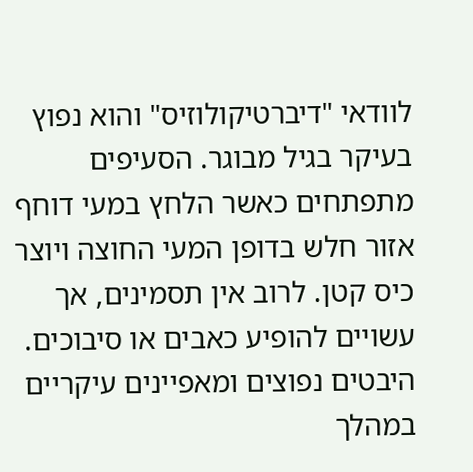לוודאי "דיברטיקולוזיס" והוא נפוץ בעיקר בגיל מבוגר. הסעיפים מתפתחים כאשר הלחץ במעי דוחף אזור חלש בדופן המעי החוצה ויוצר כיס קטן. לרוב אין תסמינים, אך עשויים להופיע כאבים או סיבוכים.
היבטים נפוצים ומאפיינים עיקריים
במהלך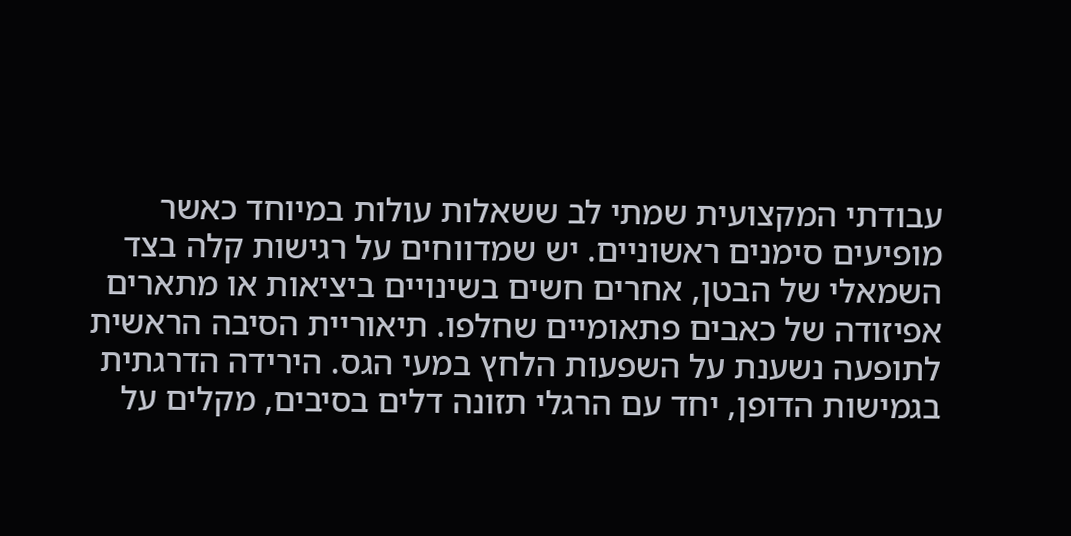עבודתי המקצועית שמתי לב ששאלות עולות במיוחד כאשר מופיעים סימנים ראשוניים. יש שמדווחים על רגישות קלה בצד השמאלי של הבטן, אחרים חשים בשינויים ביציאות או מתארים אפיזודה של כאבים פתאומיים שחלפו. תיאוריית הסיבה הראשית לתופעה נשענת על השפעות הלחץ במעי הגס. הירידה הדרגתית בגמישות הדופן, יחד עם הרגלי תזונה דלים בסיבים, מקלים על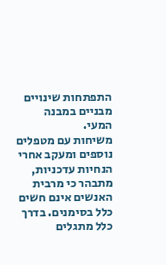התפתחות שינויים מבניים במבנה המעי.
משיחות עם מטפלים נוספים ומעקב אחרי הנחיות עדכניות, מתבהר כי מרבית האנשים אינם חשים כלל בסימנים. בדרך כלל מתגלים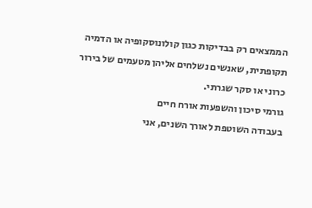הממצאים רק בבדיקות כגון קולונוסקופיה או הדמיה תקופתית, שאנשים נשלחים אליהן מטעמים של בירור כרוני או סקר שגרתי.
גורמי סיכון והשפעות אורח חיים
בעבודה השוטפת לאורך השנים, אני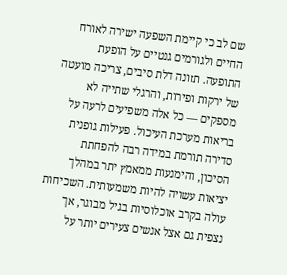שם לב כי קיימת השפעה ישירה לאורח החיים ולגורמים גנטיים על הופעת התופעה. תזונה דלת סיבים, צריכה מועטה של ירקות ופירות, והרגלי שתייה לא מספקים — כל אלה משפיעים לרעה על בריאות מערכת העיכול. פעילות גופנית סדירה תורמת במידה רבה להפחתת הסיכון, והימנעות ממאמץ יתר במהלך יציאות עשויה להיות משמעותית. השכיחות עולה בקרב אוכלוסיות בגיל מבוגר, אך נצפית גם אצל אנשים צעירים יותר על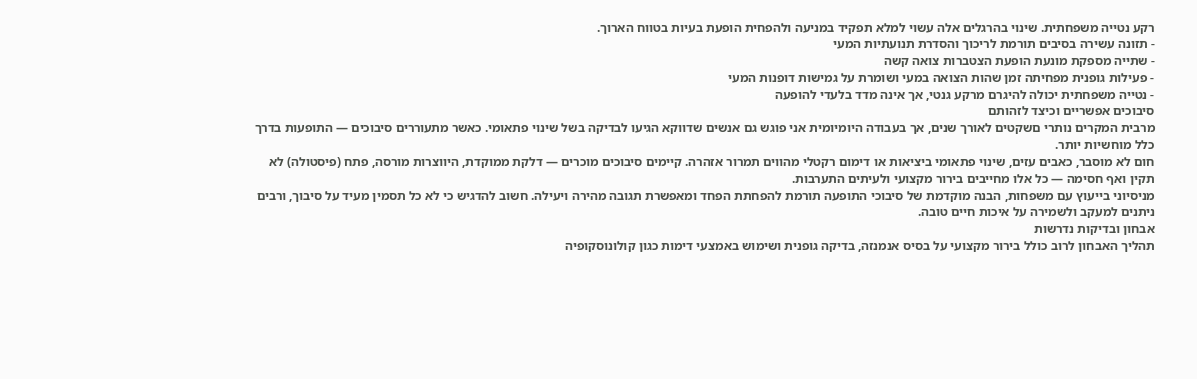רקע נטייה משפחתית. שינוי בהרגלים אלה עשוי למלא תפקיד במניעה ולהפחית הופעת בעיות בטווח הארוך.
- תזונה עשירה בסיבים תורמת לריכוך והסדרת תנועתיות המעי
- שתייה מספקת מונעת הופעת הצטברות צואה קשה
- פעילות גופנית מפחיתה זמן שהות הצואה במעי ושומרת על גמישות דופנות המעי
- נטייה משפחתית יכולה להיגרם מרקע גנטי, אך אינה מדד בלעדי להופעה
סיבוכים אפשריים וכיצד לזהותם
מרבית המקרים נותרי םשקטים לאורך שנים, אך בעבודה היומיומית אני פוגש גם אנשים שדווקא הגיעו לבדיקה בשל שינוי פתאומי. כאשר מתעוררים סיבוכים — התופעות בדרך כלל מוחשיות יותר.
חום לא מוסבר, כאבים עזים, שינוי פתאומי ביציאות או דימום רקטלי מהווים תמרור אזהרה. קיימים סיבוכים מוכרים — דלקת ממוקדת, היווצרות מורסה, פתח (פיסטולה) לא תקין ואף חסימה — כל אלו מחייבים בירור מקצועי ולעיתים התערבות.
מניסיוני בייעוץ עם משפחות, הבנה מוקדמת של סיבוכי התופעה תורמת להפחתת הפחד ומאפשרת תגובה מהירה ויעילה. חשוב להדגיש כי לא כל תסמין מעיד על סיבוך, ורבים ניתנים למעקב ולשמירה על איכות חיים טובה.
אבחון ובדיקות נדרשות
תהליך האבחון לרוב כולל בירור מקצועי על בסיס אנמנזה, בדיקה גופנית ושימוש באמצעי דימות כגון קולונוסקופיה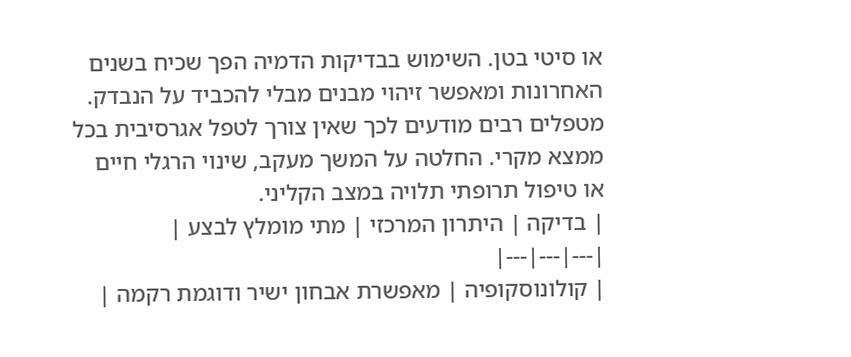או סיטי בטן. השימוש בבדיקות הדמיה הפך שכיח בשנים האחרונות ומאפשר זיהוי מבנים מבלי להכביד על הנבדק.
מטפלים רבים מודעים לכך שאין צורך לטפל אגרסיבית בכל ממצא מקרי. החלטה על המשך מעקב, שינוי הרגלי חיים או טיפול תרופתי תלויה במצב הקליני.
| בדיקה | היתרון המרכזי | מתי מומלץ לבצע |
|---|---|---|
| קולונוסקופיה | מאפשרת אבחון ישיר ודוגמת רקמה |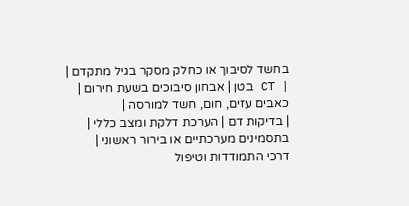בחשד לסיבוך או כחלק מסקר בגיל מתקדם |
| CT בטן | אבחון סיבוכים בשעת חירום | כאבים עזים, חום, חשד למורסה |
| בדיקות דם | הערכת דלקת ומצב כללי | בתסמינים מערכתיים או בירור ראשוני |
דרכי התמודדות וטיפול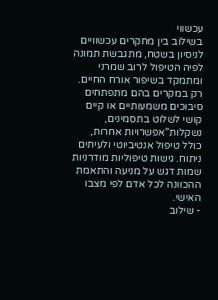עכשווי
בשילוב בין מחקרים עכשוויים לניסיון בשטח, מתגבשת תמונה לפיה הטיפול לרוב שמרני ומתמקד בשיפור אורח החיים. רק במקרים בהם מתפתחים סיבוכים משמעותיים או קיים קושי לשלוט בתסמינים, נשקלות"אפשרויות אחרות, כולל טיפול אנטיביוטי ולעיתים ניתוח. גישות טיפוליות מודרניות שמות דגש על מניעה והתאמת ההכוונה לכל אדם לפי מצבו האישי.
- שילוב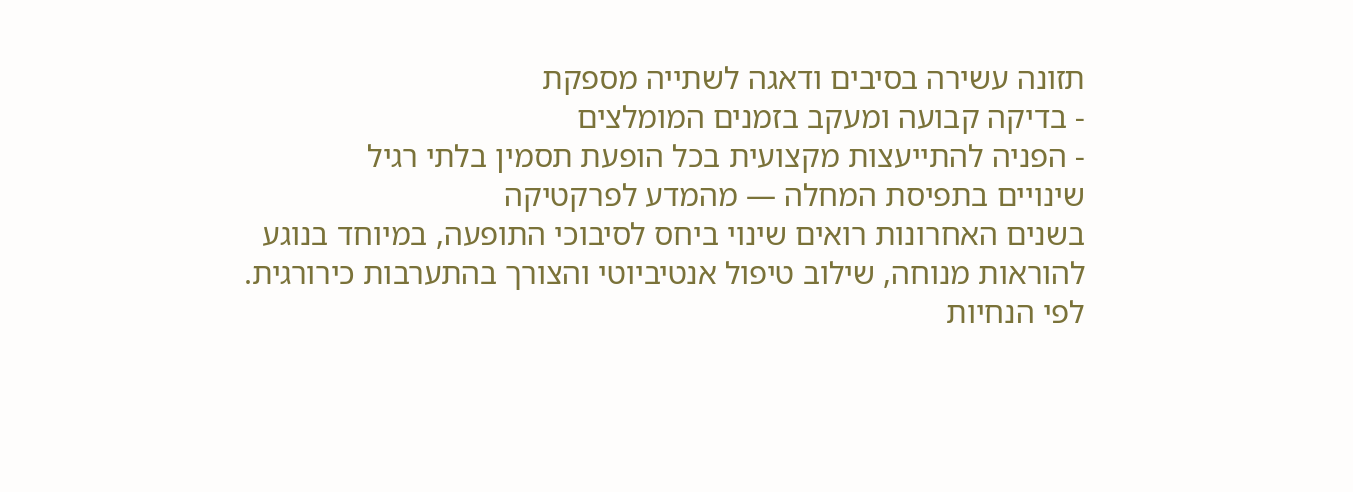תזונה עשירה בסיבים ודאגה לשתייה מספקת
- בדיקה קבועה ומעקב בזמנים המומלצים
- הפניה להתייעצות מקצועית בכל הופעת תסמין בלתי רגיל
שינויים בתפיסת המחלה — מהמדע לפרקטיקה
בשנים האחרונות רואים שינוי ביחס לסיבוכי התופעה, במיוחד בנוגע להוראות מנוחה, שילוב טיפול אנטיביוטי והצורך בהתערבות כירורגית. לפי הנחיות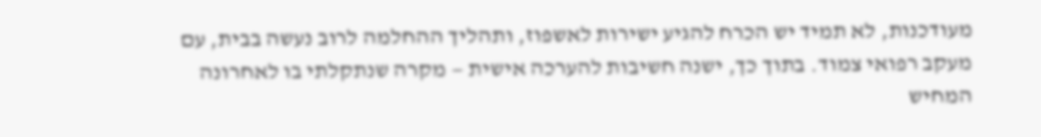מעודכנות, לא תמיד יש הכרח להגיע ישירות לאשפוז, ותהליך ההחלמה לרוב נעשה בבית, עם מעקב רפואי צמוד. בתוך כך, ישנה חשיבות להערכה אישית — מקרה שנתקלתי בו לאחרונה המחיש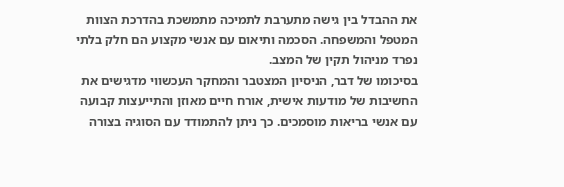את ההבדל בין גישה מתערבת לתמיכה מתמשכת בהדרכת הצוות המטפל והמשפחה. הסכמה ותיאום עם אנשי מקצוע הם חלק בלתי נפרד מניהול תקין של המצב.
בסיכומו של דבר, הניסיון המצטבר והמחקר העכשווי מדגישים את החשיבות של מודעות אישית, אורח חיים מאוזן והתייעצות קבועה עם אנשי בריאות מוסמכים. כך ניתן להתמודד עם הסוגיה בצורה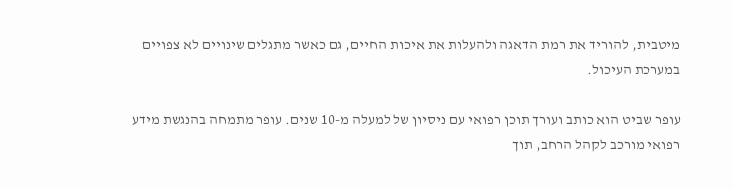מיטבית, להוריד את רמת הדאגה ולהעלות את איכות החיים, גם כאשר מתגלים שינויים לא צפויים במערכת העיכול.

עופר שביט הוא כותב ועורך תוכן רפואי עם ניסיון של למעלה מ-10 שנים. עופר מתמחה בהנגשת מידע רפואי מורכב לקהל הרחב, תוך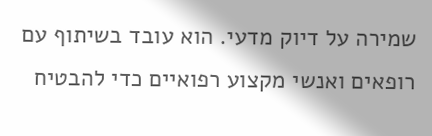שמירה על דיוק מדעי. הוא עובד בשיתוף עם רופאים ואנשי מקצוע רפואיים כדי להבטיח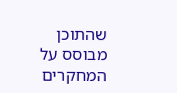שהתוכן מבוסס על המחקרים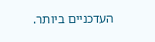העדכניים ביותר.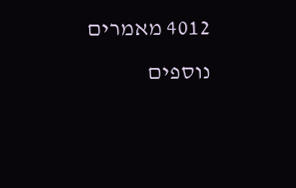4012 מאמרים נוספים